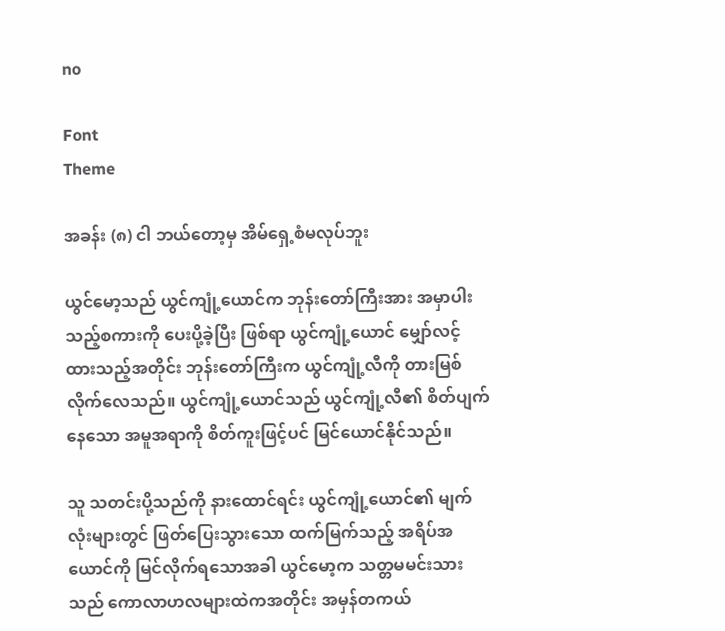no

Font
Theme

အခန်း (၈) ငါ ဘယ်တော့မှ အိမ်ရှေ့စံမလုပ်ဘူး

ယွင်မော့သည် ယွင်ကျုံ့ယောင်က ဘုန်းတော်ကြီးအား အမှာပါးသည့်စကားကို ပေးပို့ခဲ့ပြီး ဖြစ်ရာ ယွင်ကျုံ့ယောင် မျှော်လင့်ထားသည့်အတိုင်း ဘုန်းတော်ကြီးက ယွင်ကျုံ့လီကို တားမြစ်လိုက်လေသည်။ ယွင်ကျုံ့ယောင်သည် ယွင်ကျုံ့လီ၏ စိတ်ပျက်နေသော အမူအရာကို စိတ်ကူးဖြင့်ပင် မြင်ယောင်နိုင်သည်။

သူ သတင်းပို့သည်ကို နားထောင်ရင်း ယွင်ကျုံ့ယောင်၏ မျက်လုံးများတွင် ဖြတ်ပြေးသွားသော ထက်မြက်သည့် အရိပ်အယောင်ကို မြင်လိုက်ရသောအခါ ယွင်မော့က သတ္တမမင်းသားသည် ကောလာဟလများထဲကအတိုင်း အမှန်တကယ်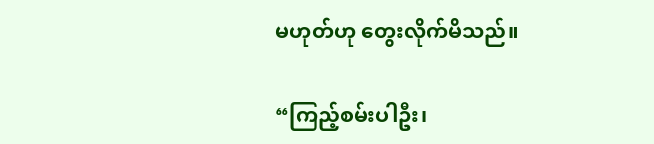မဟုတ်ဟု တွေးလိုက်မိသည်။

“ကြည့်စမ်းပါဦး၊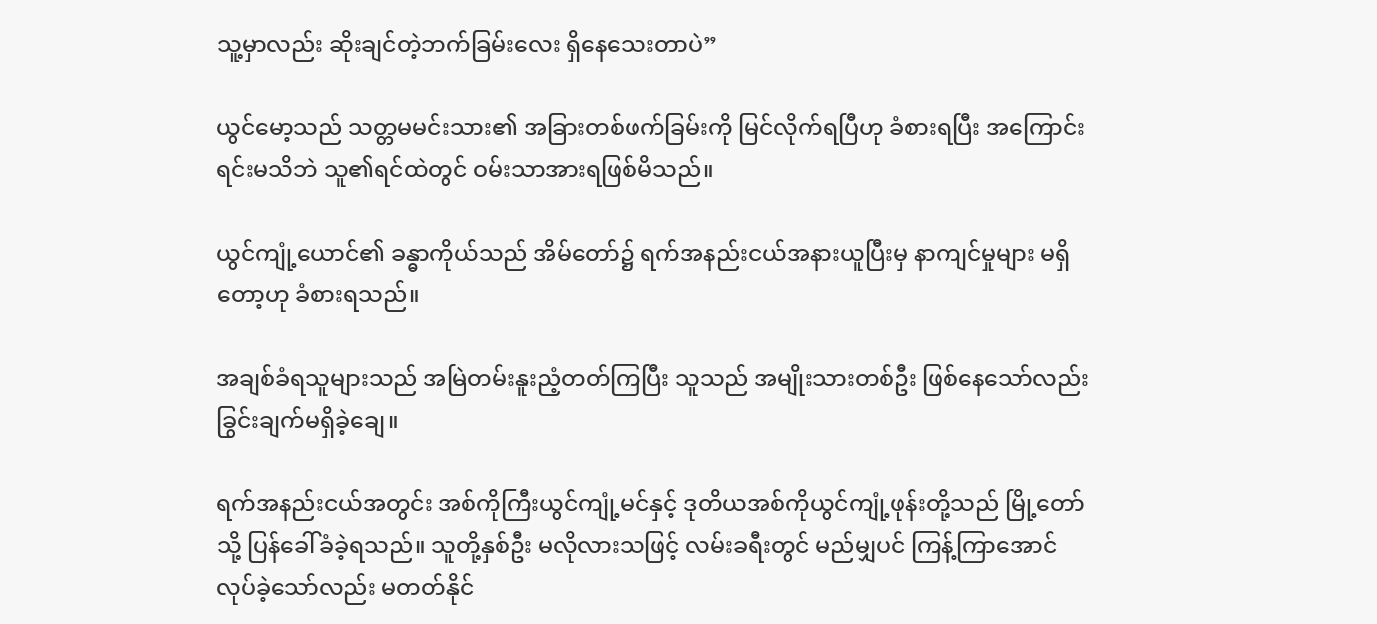သူ့မှာလည်း ဆိုးချင်တဲ့ဘက်ခြမ်းလေး ရှိနေသေးတာပဲ”

ယွင်မော့သည် သတ္တမမင်းသား၏ အခြားတစ်ဖက်ခြမ်းကို မြင်လိုက်ရပြီဟု ခံစားရပြီး အကြောင်းရင်းမသိဘဲ သူ၏ရင်ထဲတွင် ဝမ်းသာအားရဖြစ်မိသည်။

ယွင်ကျုံ့ယောင်၏ ခန္ဓာကိုယ်သည် အိမ်တော်၌ ရက်အနည်းငယ်အနားယူပြီးမှ နာကျင်မှုများ မရှိတော့ဟု ခံစားရသည်။

အချစ်ခံရသူများသည် အမြဲတမ်းနူးညံ့တတ်ကြပြီး သူသည် အမျိုးသားတစ်ဦး ဖြစ်နေသော်လည်း ခြွင်းချက်မရှိခဲ့ချေ။

ရက်အနည်းငယ်အတွင်း အစ်ကိုကြီးယွင်ကျုံ့မင်နှင့် ဒုတိယအစ်ကိုယွင်ကျုံ့ဖုန်းတို့သည် မြို့တော်သို့ ပြန်ခေါ်ခံခဲ့ရသည်။ သူတို့နှစ်ဦး မလိုလားသဖြင့် လမ်းခရီးတွင် မည်မျှပင် ကြန့်ကြာအောင် လုပ်ခဲ့သော်လည်း မတတ်နိုင်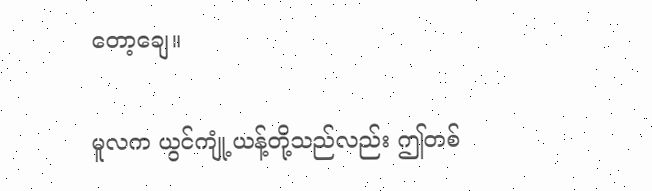တော့ချေ။

မူလက ယွင်ကျုံ့ယန့်တို့သည်လည်း ဤတစ်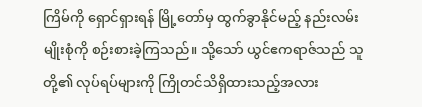ကြိမ်ကို ရှောင်ရှားရန် မြို့တော်မှ ထွက်ခွာနိုင်မည့် နည်းလမ်းမျိုးစုံကို စဉ်းစားခဲ့ကြသည်။ သို့သော် ယွင်ဧကရာဇ်သည် သူတို့၏ လုပ်ရပ်များကို ကြိုတင်သိရှိထားသည့်အလား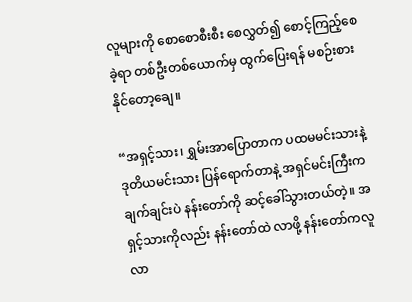လူများကို စောစောစီးစီး စေလွှတ်၍ စောင့်ကြည့်စေခဲ့ရာ တစ်ဦးတစ်ယောက်မှ ထွက်ပြေးရန် မစဉ်းစားနိုင်တော့ချေ။

“အရှင့်သား၊ ရွှမ်းအာပြောတာက ပထမမင်းသားနဲ့ ဒုတိယမင်းသား ပြန်ရောက်တာနဲ့ အရှင်မင်းကြီးက ချက်ချင်းပဲ နန်းတော်ကို ဆင့်ခေါ်သွားတယ်တဲ့။ အရှင့်သားကိုလည်း နန်းတော်ထဲ လာဖို့ နန်းတော်ကလူ လာ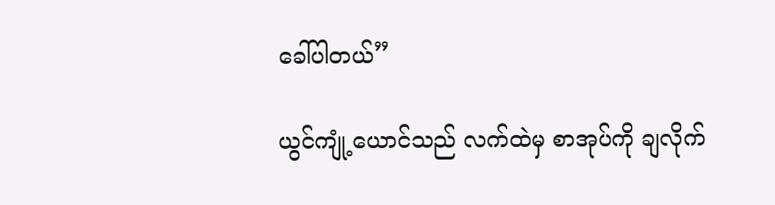ခေါ်ပါတယ်”

ယွင်ကျုံ့ယောင်သည် လက်ထဲမှ စာအုပ်ကို ချလိုက်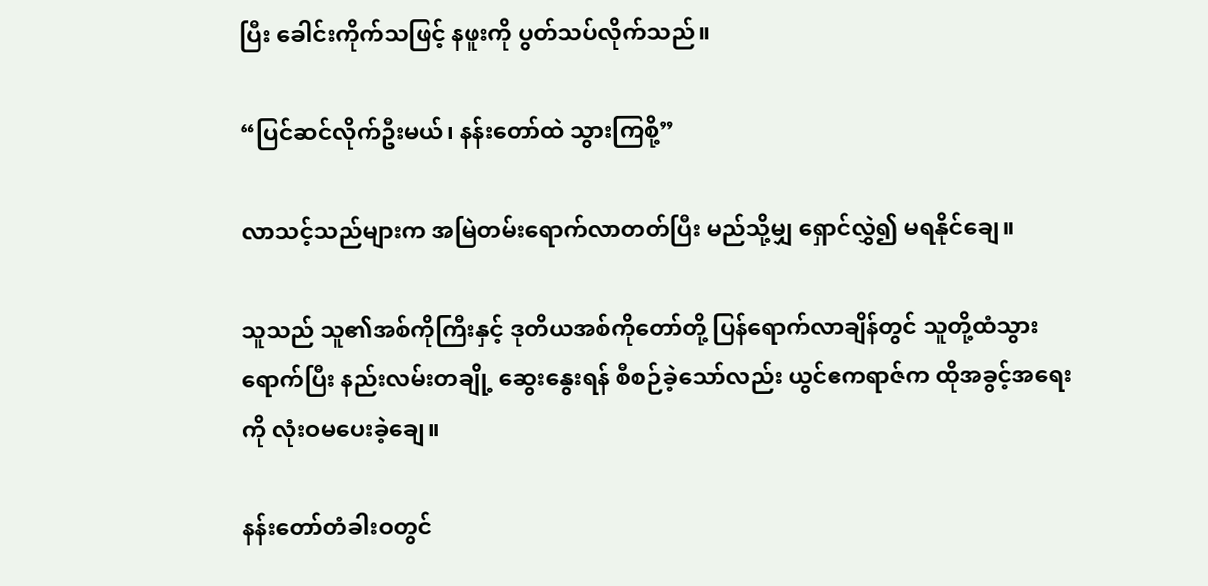ပြီး ခေါင်းကိုက်သဖြင့် နဖူးကို ပွတ်သပ်လိုက်သည်။

“ပြင်ဆင်လိုက်ဦးမယ်၊ နန်းတော်ထဲ သွားကြစို့”

လာသင့်သည်များက အမြဲတမ်းရောက်လာတတ်ပြီး မည်သို့မျှ ရှောင်လွှဲ၍ မရနိုင်ချေ။

သူသည် သူ၏အစ်ကိုကြီးနှင့် ဒုတိယအစ်ကိုတော်တို့ ပြန်ရောက်လာချိန်တွင် သူတို့ထံသွားရောက်ပြီး နည်းလမ်းတချို့ ဆွေးနွေးရန် စီစဉ်ခဲ့သော်လည်း ယွင်ဧကရာဇ်က ထိုအခွင့်အရေးကို လုံးဝမပေးခဲ့ချေ။

နန်းတော်တံခါးဝတွင်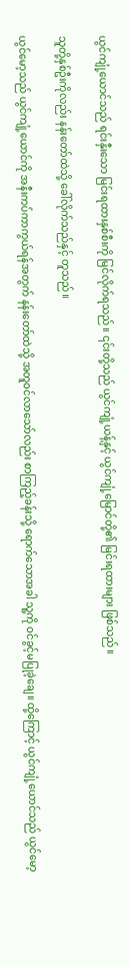ယွင်ကျုံ့ယောင်သည် ရင်းနှီးသော မြင်းရထားနှစ်စီးကို မြင်လိုက်ရသည်။ ၎င်းတို့သည် ယွင်ကျုံ့ယန့်နှင့် ယွင်ကျုံ့မြောင်တို့၏ မြင်းရထားများ ဖြစ်သည်။

သူတို့နှစ်ဦးကိုလည်း နန်းတော်ထဲသို့ ခေါ်လိုက်သည်နှင့် တူသည်။

ယွင်မော့သည် ယွင်ကျုံ့ယောင်ကို အနီးကပ်ကာကွယ်ရန်အတွက် နန်းတော်ထဲသို့ အတူဝင်လာသော်လည်း စာကြည့်ခန်းသို့ ရောက်သောအခါ သူ့ကို ဝင်ခွင့်မပြုခဲ့ချေ။ ထို့ကြောင့် ယွင်ကျုံ့ယောင်သည် ယွင်မော့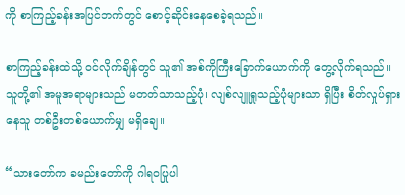ကို စာကြည့်ခန်းအပြင်ဘက်တွင် စောင့်ဆိုင်းနေစေခဲ့ရသည်။

စာကြည့်ခန်းထဲသို့ ဝင်လိုက်ချိန်တွင် သူ၏ အစ်ကိုကြီးခြောက်ယောက်ကို တွေ့လိုက်ရသည်။ သူတို့၏ အမူအရာများသည် မတတ်သာသည့်ပုံ၊ လျစ်လျူရှုသည့်ပုံများသာ ရှိပြီး စိတ်လှုပ်ရှားနေသူ တစ်ဦးတစ်ယောက်မျှ မရှိချေ။

“သားတော်က ခမည်းတော်ကို ဂါရဝပြုပါ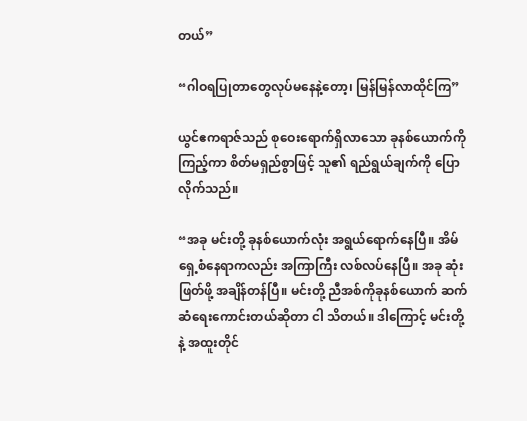တယ်”

“ဂါဝရပြုတာတွေလုပ်မနေနဲ့တော့၊ မြန်မြန်လာထိုင်ကြ”

ယွင်ဧကရာဇ်သည် စုဝေးရောက်ရှိလာသော ခုနစ်ယောက်ကို ကြည့်ကာ စိတ်မရှည်စွာဖြင့် သူ၏ ရည်ရွယ်ချက်ကို ပြောလိုက်သည်။

“အခု မင်းတို့ ခုနစ်ယောက်လုံး အရွယ်ရောက်နေပြီ။ အိမ်ရှေ့စံနေရာကလည်း အကြာကြီး လစ်လပ်နေပြီ။ အခု ဆုံးဖြတ်ဖို့ အချိန်တန်ပြီ။ မင်းတို့ ညီအစ်ကိုခုနစ်ယောက် ဆက်ဆံရေးကောင်းတယ်ဆိုတာ ငါ သိတယ်။ ဒါကြောင့် မင်းတို့နဲ့ အထူးတိုင်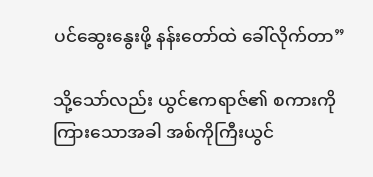ပင်ဆွေးနွေးဖို့ နန်းတော်ထဲ ခေါ်လိုက်တာ”

သို့သော်လည်း ယွင်ဧကရာဇ်၏ စကားကို ကြားသောအခါ အစ်ကိုကြီးယွင်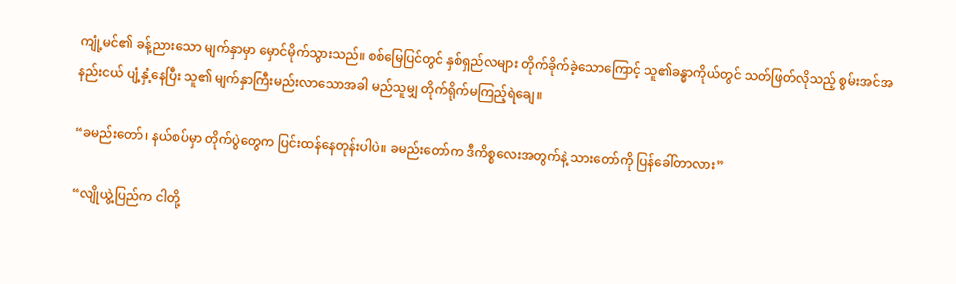ကျုံ့မင်၏ ခန့်ညားသော မျက်နှာမှာ မှောင်မိုက်သွားသည်။ စစ်မြေပြင်တွင် နှစ်ရှည်လများ တိုက်ခိုက်ခဲ့သောကြောင့် သူ၏ခန္ဓာကိုယ်တွင် သတ်ဖြတ်လိုသည့် စွမ်းအင်အနည်းငယ် ပျံ့နှံ့နေပြီး သူ၏ မျက်နှာကြီးမည်းလာသောအခါ မည်သူမျှ တိုက်ရိုက်မကြည့်ရဲချေ။

“ခမည်းတော်၊ နယ်စပ်မှာ တိုက်ပွဲတွေက ပြင်းထန်နေတုန်းပါပဲ။ ခမည်းတော်က ဒီကိစ္စလေးအတွက်နဲ့ သားတော်ကို ပြန်ခေါ်တာလား”

“လျိုယွဲ့ပြည်က ငါတို့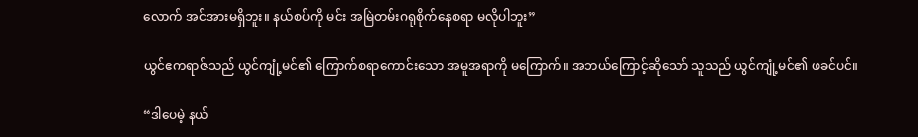လောက် အင်အားမရှိဘူး။ နယ်စပ်ကို မင်း အမြဲတမ်းဂရုစိုက်နေစရာ မလိုပါဘူး”

ယွင်ဧကရာဇ်သည် ယွင်ကျုံ့မင်၏ ကြောက်စရာကောင်းသော အမူအရာကို မကြောက်။ အဘယ်ကြောင့်ဆိုသော် သူသည် ယွင်ကျုံ့မင်၏ ဖခင်ပင်။

“ဒါပေမဲ့ နယ်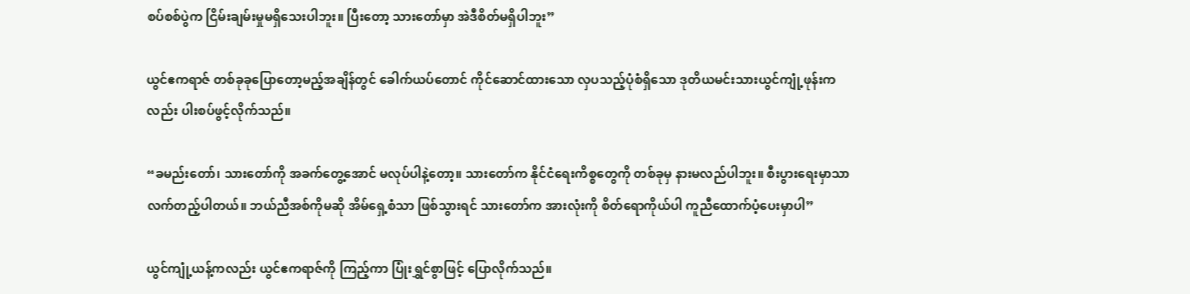စပ်စစ်ပွဲက ငြိမ်းချမ်းမှုမရှိသေးပါဘူး။ ပြီးတော့ သားတော်မှာ အဲဒီစိတ်မရှိပါဘူး”

ယွင်ဧကရာဇ် တစ်ခုခုပြောတော့မည့်အချိန်တွင် ခေါက်ယပ်တောင် ကိုင်ဆောင်ထားသော လှပသည့်ပုံစံရှိသော ဒုတိယမင်းသားယွင်ကျုံ့ဖုန်းကလည်း ပါးစပ်ဖွင့်လိုက်သည်။

“ခမည်းတော်၊ သားတော်ကို အခက်တွေ့အောင် မလုပ်ပါနဲ့တော့။ သားတော်က နိုင်ငံရေးကိစ္စတွေကို တစ်ခုမှ နားမလည်ပါဘူး။ စီးပွားရေးမှာသာ လက်တည့်ပါတယ်။ ဘယ်ညီအစ်ကိုမဆို အိမ်ရှေ့စံသာ ဖြစ်သွားရင် သားတော်က အားလုံးကို စိတ်ရောကိုယ်ပါ ကူညီထောက်ပံ့ပေးမှာပါ”

ယွင်ကျုံ့ယန့်ကလည်း ယွင်ဧကရာဇ်ကို ကြည့်ကာ ပြုံးရွှင်စွာဖြင့် ပြောလိုက်သည်။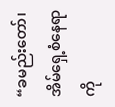“ခမည်းတော်၊ အိမ်ရှေ့စံနေရာကို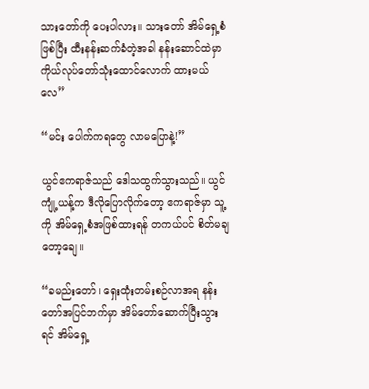သားတော်ကို ပေးပါလား။ သားတော် အိမ်ရှေ့စံဖြစ်ပြီး ထီးနန်းဆက်ခံတဲ့အခါ နန်းဆောင်ထဲမှာ ကိုယ်လုပ်တော်သုံးထောင်လောက် ထားမယ်လေ”

“မင်း ပေါက်ကရတွေ လာမပြောနဲ့!”

ယွင်ဧကရာဇ်သည် ဒေါသထွက်သွားသည်။ ယွင်ကျုံ့ယန့်က ဒီလိုပြောလိုက်တော့ ဧကရာဇ်မှာ သူ့ကို အိမ်ရှေ့စံအဖြစ်ထားရန် တကယ်ပင် စိတ်မချတော့ချေ။

“ခမည်းတော်၊ ရှေးထုံးတမ်းစဉ်လာအရ နန်းတော်အပြင်ဘက်မှာ အိမ်တော်ဆောက်ပြီးသွားရင် အိမ်ရှေ့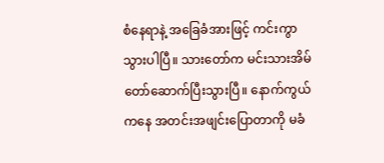စံနေရာနဲ့ အခြေခံအားဖြင့် ကင်းကွာသွားပါပြီ။ သားတော်က မင်းသားအိမ်တော်ဆောက်ပြီးသွားပြီ။ နောက်ကွယ်ကနေ အတင်းအဖျင်းပြောတာကို မခံ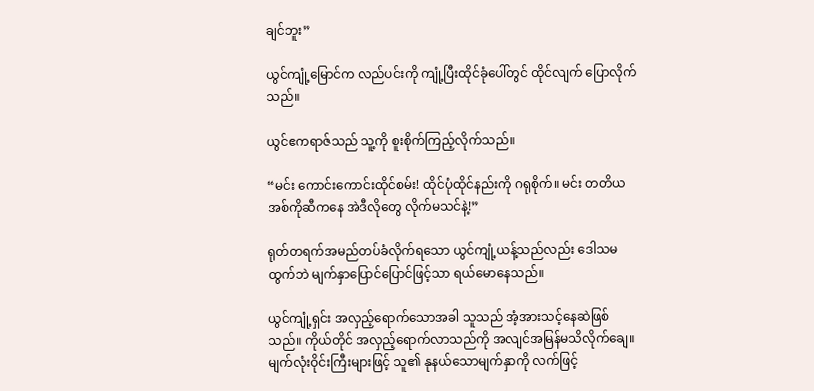ချင်ဘူး”

ယွင်ကျုံ့မြောင်က လည်ပင်းကို ကျုံ့ပြီးထိုင်ခုံပေါ်တွင် ထိုင်လျက် ပြောလိုက်သည်။

ယွင်ဧကရာဇ်သည် သူ့ကို စူးစိုက်ကြည့်လိုက်သည်။

“မင်း ကောင်းကောင်းထိုင်စမ်း! ထိုင်ပုံထိုင်နည်းကို ဂရုစိုက်။ မင်း တတိယအစ်ကိုဆီကနေ အဲဒီလိုတွေ လိုက်မသင်နဲ့!”

ရုတ်တရက်အမည်တပ်ခံလိုက်ရသော ယွင်ကျုံ့ယန့်သည်လည်း ဒေါသမထွက်ဘဲ မျက်နှာပြောင်ပြောင်ဖြင့်သာ ရယ်မောနေသည်။

ယွင်ကျုံ့ရှင်း အလှည့်ရောက်သောအခါ သူသည် အံ့အားသင့်နေဆဲဖြစ်သည်။ ကိုယ်တိုင် အလှည့်ရောက်လာသည်ကို အလျင်အမြန်မသိလိုက်ချေ။ မျက်လုံးဝိုင်းကြီးများဖြင့် သူ၏ နုနယ်သောမျက်နှာကို လက်ဖြင့်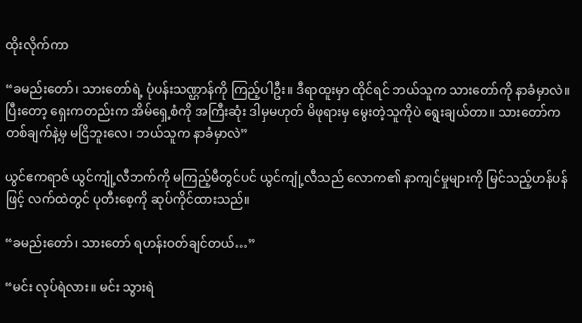ထိုးလိုက်ကာ

“ခမည်းတော်၊ သားတော်ရဲ့ ပုံပန်းသဏ္ဌာန်ကို ကြည့်ပါဦး။ ဒီရာထူးမှာ ထိုင်ရင် ဘယ်သူက သားတော်ကို နာခံမှာလဲ။ ပြီးတော့ ရှေးကတည်းက အိမ်ရှေ့စံကို အကြီးဆုံး ဒါမှမဟုတ် မိဖုရားမှ မွေးတဲ့သူကိုပဲ ရွေးချယ်တာ။ သားတော်က တစ်ချက်နဲ့မှ မငြိဘူးလေ၊ ဘယ်သူက နာခံမှာလဲ”

ယွင်ဧကရာဇ် ယွင်ကျုံ့လီဘက်ကို မကြည့်မီတွင်ပင် ယွင်ကျုံ့လီသည် လောက၏ နာကျင်မှုများကို မြင်သည့်ဟန်ပန်ဖြင့် လက်ထဲတွင် ပုတီးစေ့ကို ဆုပ်ကိုင်ထားသည်။

“ခမည်းတော်၊ သားတော် ရဟန်းဝတ်ချင်တယ်…”

“မင်း လုပ်ရဲလား။ မင်း သွားရဲ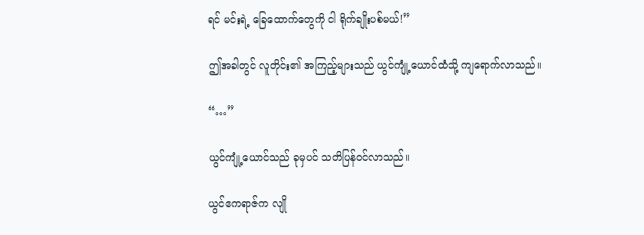ရင် မင်းရဲ့ ခြေထောက်တွေကို ငါ ရိုက်ချိုးပစ်မယ်!”

ဤအခါတွင် လူတိုင်း၏ အကြည့်များသည် ယွင်ကျုံ့ယောင်ထံသို့ ကျရောက်လာသည်။

“…”

ယွင်ကျုံ့ယောင်သည် ခုမှပင် သတိပြန်ဝင်လာသည်။

ယွင်ဧကရာဇ်က လျို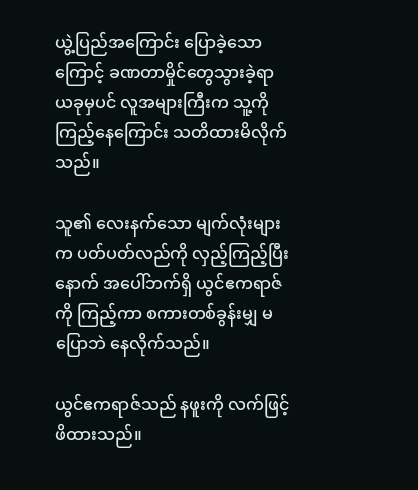ယွဲ့ပြည်အကြောင်း ပြောခဲ့သောကြောင့် ခဏတာမှိုင်တွေသွားခဲ့ရာ ယခုမှပင် လူအများကြီးက သူ့ကို ကြည့်နေကြောင်း သတိထားမိလိုက်သည်။

သူ၏ လေးနက်သော မျက်လုံးများက ပတ်ပတ်လည်ကို လှည့်ကြည့်ပြီးနောက် အပေါ်ဘက်ရှိ ယွင်ဧကရာဇ်ကို ကြည့်ကာ စကားတစ်ခွန်းမျှ မပြောဘဲ နေလိုက်သည်။

ယွင်ဧကရာဇ်သည် နဖူးကို လက်ဖြင့်ဖိထားသည်။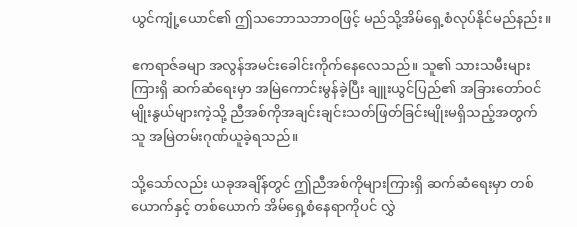ယွင်ကျုံ့ယောင်၏ ဤသဘောသဘာဝဖြင့် မည်သို့အိမ်ရှေ့စံလုပ်နိုင်မည်နည်း။

ဧကရာဇ်ခမျာ အလွန်အမင်းခေါင်းကိုက်နေလေသည်။ သူ၏ သားသမီးများကြားရှိ ဆက်ဆံရေးမှာ အမြဲကောင်းမွန်ခဲ့ပြီး ချူးယွင်ပြည်၏ အခြားတော်ဝင်မျိုးနွယ်များကဲ့သို့ ညီအစ်ကိုအချင်းချင်းသတ်ဖြတ်ခြင်းမျိုးမရှိသည့်အတွက် သူ အမြဲတမ်းဂုဏ်ယူခဲ့ရသည်။

သို့သော်လည်း ယခုအချိန်တွင် ဤညီအစ်ကိုများကြားရှိ ဆက်ဆံရေးမှာ တစ်ယောက်နှင့် တစ်ယောက် အိမ်ရှေ့စံနေရာကိုပင် လွှဲ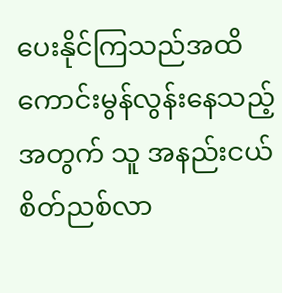ပေးနိုင်ကြသည်အထိ ကောင်းမွန်လွန်းနေသည့်အတွက် သူ အနည်းငယ်စိတ်ညစ်လာ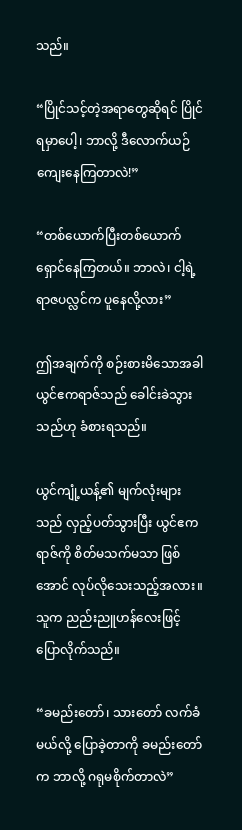သည်။

“ပြိုင်သင့်တဲ့အရာတွေဆိုရင် ပြိုင်ရမှာပေါ့၊ ဘာလို့ ဒီလောက်ယဉ်ကျေးနေကြတာလဲ!”

“တစ်ယောက်ပြီးတစ်ယောက် ရှောင်နေကြတယ်။ ဘာလဲ၊ ငါ့ရဲ့ ရာဇပလ္လင်က ပူနေလို့လား”

ဤအချက်ကို စဉ်းစားမိသောအခါ ယွင်ဧကရာဇ်သည် ခေါင်းခဲသွားသည်ဟု ခံစားရသည်။

ယွင်ကျုံ့ယန့်၏ မျက်လုံးများသည် လှည့်ပတ်သွားပြီး ယွင်ဧကရာဇ်ကို စိတ်မသက်မသာ ဖြစ်အောင် လုပ်လိုသေးသည့်အလား။ သူက ညည်းညူဟန်လေးဖြင့် ပြောလိုက်သည်။

“ခမည်းတော်၊ သားတော် လက်ခံမယ်လို့ ပြောခဲ့တာကို ခမည်းတော်က ဘာလို့ ဂရုမစိုက်တာလဲ”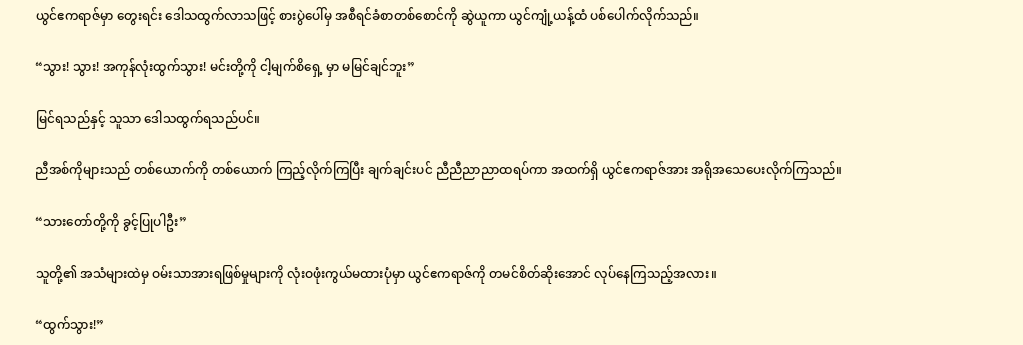ယွင်ဧကရာဇ်မှာ တွေးရင်း ဒေါသထွက်လာသဖြင့် စားပွဲပေါ်မှ အစီရင်ခံစာတစ်စောင်ကို ဆွဲယူကာ ယွင်ကျုံ့ယန့်ထံ ပစ်ပေါက်လိုက်သည်။

“သွား! သွား! အကုန်လုံးထွက်သွား! မင်းတို့ကို ငါ့မျက်စိရှေ့ မှာ မမြင်ချင်ဘူး”

မြင်ရသည်နှင့် သူသာ ဒေါသထွက်ရသည်ပင်။

ညီအစ်ကိုများသည် တစ်ယောက်ကို တစ်ယောက် ကြည့်လိုက်ကြပြီး ချက်ချင်းပင် ညီညီညာညာထရပ်ကာ အထက်ရှိ ယွင်ဧကရာဇ်အား အရိုအသေပေးလိုက်ကြသည်။

“သားတော်တို့ကို ခွင့်ပြုပါဦး”

သူတို့၏ အသံများထဲမှ ဝမ်းသာအားရဖြစ်မှုများကို လုံးဝဖုံးကွယ်မထားပုံမှာ ယွင်ဧကရာဇ်ကို တမင်စိတ်ဆိုးအောင် လုပ်နေကြသည့်အလား။

“ထွက်သွား!”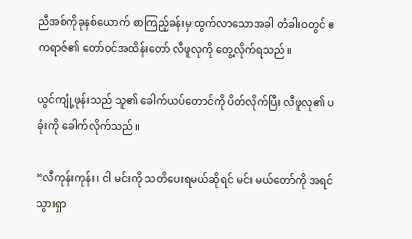ညီအစ်ကိုခုနစ်ယောက် စာကြည့်ခန်းမှ ထွက်လာသောအခါ တံခါးဝတွင် ဧကရာဇ်၏ တော်ဝင်အထိန်းတော် လီဖူလုကို တွေ့လိုက်ရသည်။

ယွင်ကျုံ့ဖုန်းသည် သူ၏ ခေါက်ယပ်တောင်ကို ပိတ်လိုက်ပြီး လီဖူလု၏ ပခုံးကို ခေါက်လိုက်သည်။

“လီကုန်းကုန်း၊ ငါ မင်းကို သတိပေးရမယ်ဆိုရင် မင်း မယ်တော်ကို အရင်သွားရှာ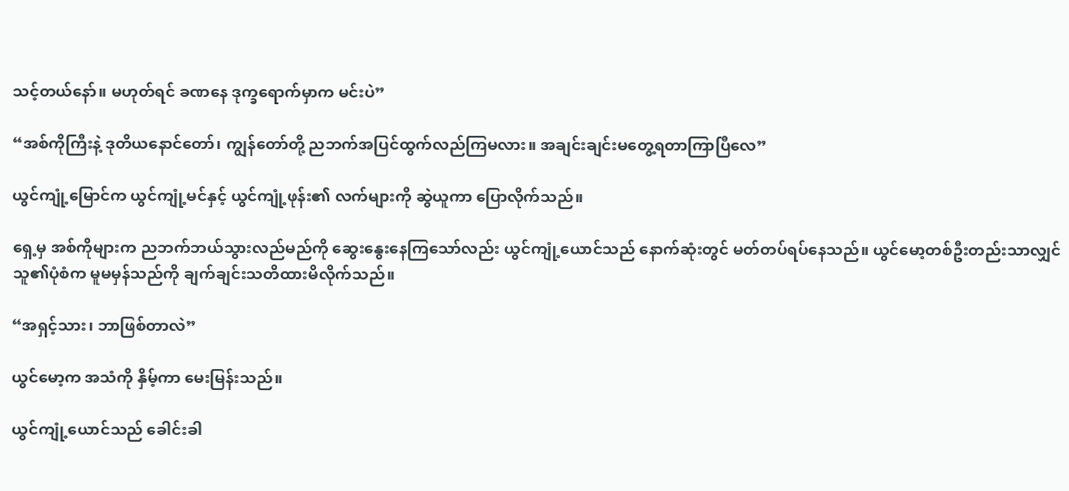သင့်တယ်နော်။ မဟုတ်ရင် ခဏနေ ဒုက္ခရောက်မှာက မင်းပဲ”

“အစ်ကိုကြီးနဲ့ ဒုတိယနောင်တော်၊ ကျွန်တော်တို့ ညဘက်အပြင်ထွက်လည်ကြမလား။ အချင်းချင်းမတွေ့ရတာကြာပြီလေ”

ယွင်ကျုံ့မြောင်က ယွင်ကျုံ့မင်နှင့် ယွင်ကျုံ့ဖုန်း၏ လက်များကို ဆွဲယူကာ ပြောလိုက်သည်။

ရှေ့မှ အစ်ကိုများက ညဘက်ဘယ်သွားလည်မည်ကို ဆွေးနွေးနေကြသော်လည်း ယွင်ကျုံ့ယောင်သည် နောက်ဆုံးတွင် မတ်တပ်ရပ်နေသည်။ ယွင်မော့တစ်ဦးတည်းသာလျှင် သူ၏ပုံစံက မူမမှန်သည်ကို ချက်ချင်းသတိထားမိလိုက်သည်။

“အရှင့်သား၊ ဘာဖြစ်တာလဲ”

ယွင်မော့က အသံကို နှိမ့်ကာ မေးမြန်းသည်။

ယွင်ကျုံ့ယောင်သည် ခေါင်းခါ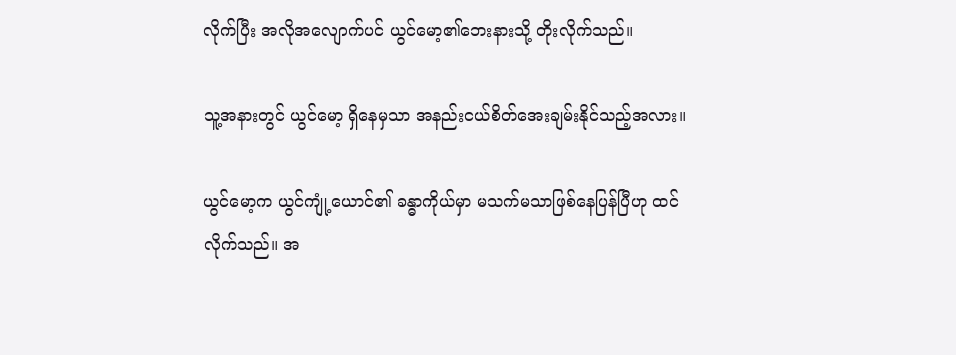လိုက်ပြီး အလိုအလျောက်ပင် ယွင်မော့၏ဘေးနားသို့ တိုးလိုက်သည်။

သူ့အနားတွင် ယွင်မော့ ရှိနေမှသာ အနည်းငယ်စိတ်အေးချမ်းနိုင်သည့်အလား။

ယွင်မော့က ယွင်ကျုံ့ယောင်၏ ခန္ဓာကိုယ်မှာ မသက်မသာဖြစ်နေပြန်ပြီဟု ထင်လိုက်သည်။ အ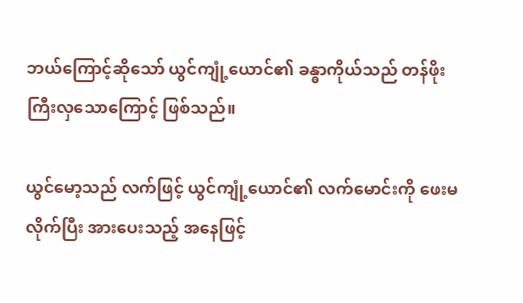ဘယ်ကြောင့်ဆိုသော် ယွင်ကျုံ့ယောင်၏ ခန္ဓာကိုယ်သည် တန်ဖိုးကြီးလှသောကြောင့် ဖြစ်သည်။

ယွင်မော့သည် လက်ဖြင့် ယွင်ကျုံ့ယောင်၏ လက်မောင်းကို ဖေးမလိုက်ပြီး အားပေးသည့် အနေဖြင့်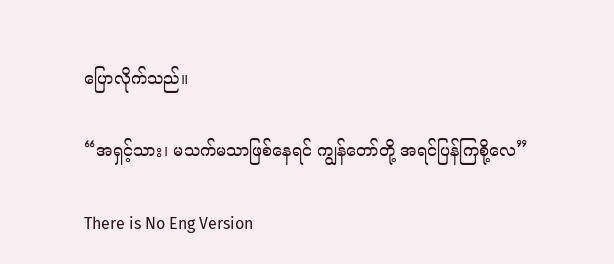ပြောလိုက်သည်။

“အရှင့်သား၊ မသက်မသာဖြစ်နေရင် ကျွန်တော်တို့ အရင်ပြန်ကြစို့လေ”

There is No Eng Version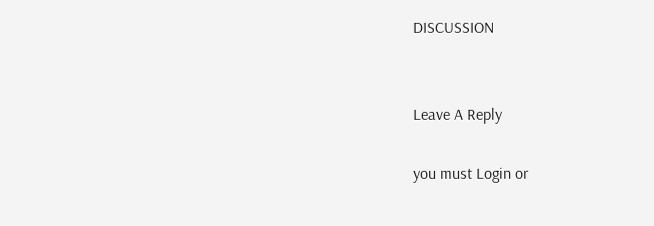DISCUSSION


Leave A Reply

you must Login or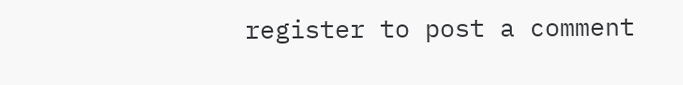register to post a comment